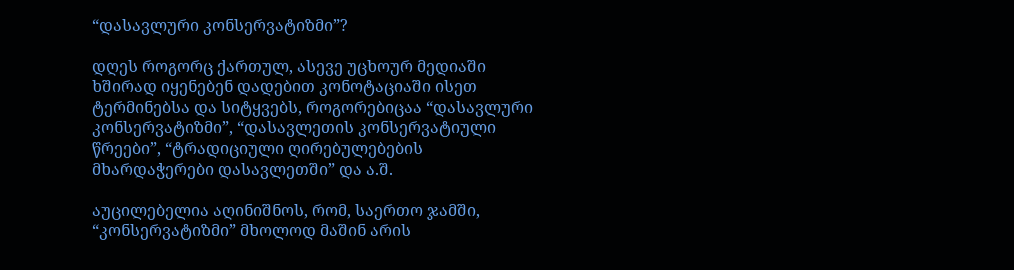“დასავლური კონსერვატიზმი”?

დღეს როგორც ქართულ, ასევე უცხოურ მედიაში ხშირად იყენებენ დადებით კონოტაციაში ისეთ ტერმინებსა და სიტყვებს, როგორებიცაა “დასავლური კონსერვატიზმი”, “დასავლეთის კონსერვატიული წრეები”, “ტრადიციული ღირებულებების მხარდაჭერები დასავლეთში” და ა.შ.

აუცილებელია აღინიშნოს, რომ, საერთო ჯამში, “კონსერვატიზმი” მხოლოდ მაშინ არის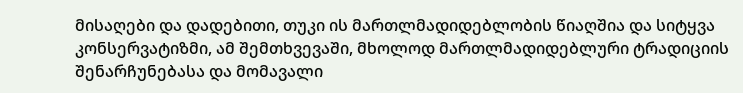მისაღები და დადებითი, თუკი ის მართლმადიდებლობის წიაღშია და სიტყვა კონსერვატიზმი, ამ შემთხვევაში, მხოლოდ მართლმადიდებლური ტრადიციის შენარჩუნებასა და მომავალი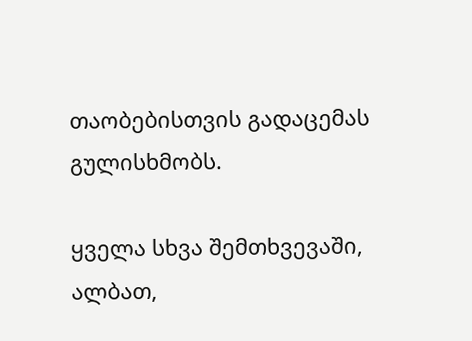თაობებისთვის გადაცემას გულისხმობს.

ყველა სხვა შემთხვევაში, ალბათ,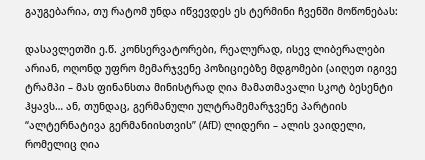გაუგებარია, თუ რატომ უნდა იწვევდეს ეს ტერმინი ჩვენში მოწონებას:

დასავლეთში ე.წ. კონსერვატორები, რეალურად, ისევ ლიბერალები არიან, ოღონდ უფრო მემარჯვენე პოზიციებზე მდგომები (აიღეთ იგივე ტრამპი – მას ფინანსთა მინისტრად ღია მამათმავალი სკოტ ბესენტი ჰყავს… ან, თუნდაც, გერმანული ულტრამემარჯვენე პარტიის “ალტერნატივა გერმანიისთვის” (AfD) ლიდერი – ალის ვაიდელი, რომელიც ღია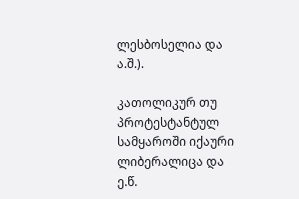ლესბოსელია და ა.შ.).

კათოლიკურ თუ პროტესტანტულ სამყაროში იქაური ლიბერალიცა და ე.წ.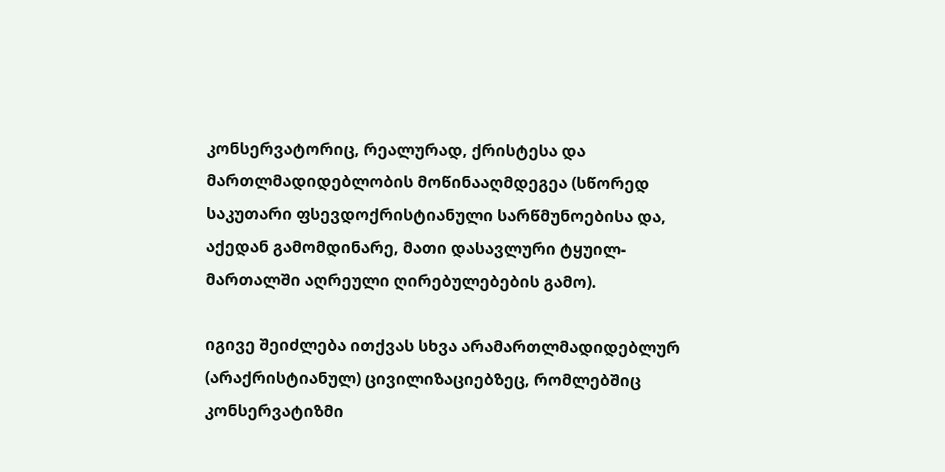კონსერვატორიც, რეალურად, ქრისტესა და მართლმადიდებლობის მოწინააღმდეგეა (სწორედ საკუთარი ფსევდოქრისტიანული სარწმუნოებისა და, აქედან გამომდინარე, მათი დასავლური ტყუილ-მართალში აღრეული ღირებულებების გამო).

იგივე შეიძლება ითქვას სხვა არამართლმადიდებლურ (არაქრისტიანულ) ცივილიზაციებზეც, რომლებშიც კონსერვატიზმი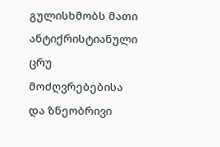გულისხმობს მათი ანტიქრისტიანული ცრუ მოძღვრებებისა და ზნეობრივი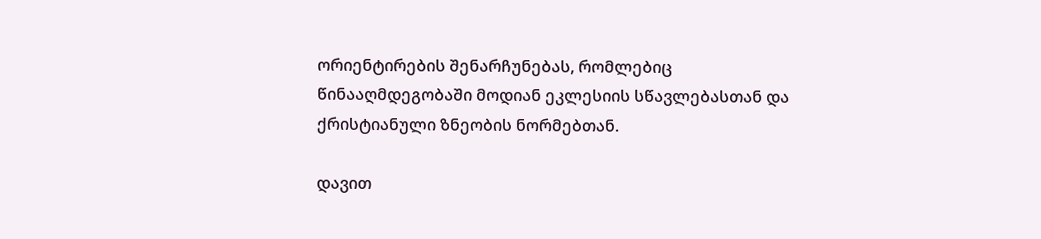ორიენტირების შენარჩუნებას, რომლებიც წინააღმდეგობაში მოდიან ეკლესიის სწავლებასთან და ქრისტიანული ზნეობის ნორმებთან.

დავით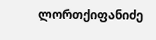ლორთქიფანიძე